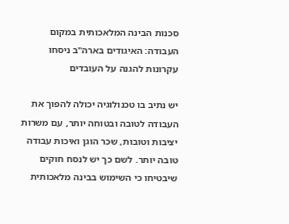סכנות הבינה המלאכותית במקום העבודה: האיגודים בארה"ב ניסחו עקרונות להגנה על העובדים

יש נתיב בו טכנולוגיה יכולה להפוך את העבודה לטובה ובטוחה יותר, עם משרות יציבות וטובות, שכר הוגן ואיכות עבודה טובה יותר. לשם כך יש לנסח חוקים שיבטיחו כי השימוש בבינה מלאכותית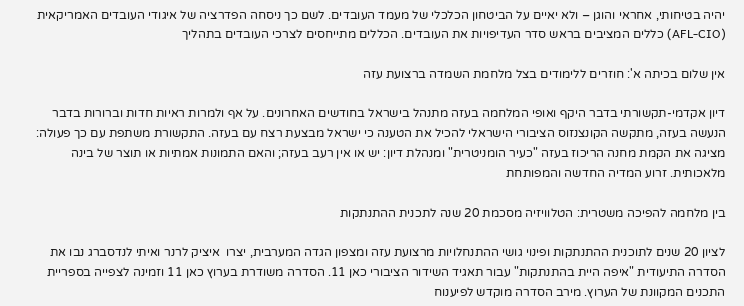יהיה בטיחותי, אחראי והוגן – ולא יאיים על הביטחון הכלכלי של מעמד העובדים. לשם כך ניסחה הפדרציה של איגודי העובדים האמריקאית (AFL-CIO) כללים המציבים בראש סדר העדיפויות את העובדים. הכללים מתייחסים לצרכי העובדים בתהליך

אין שלום בכיתה א': חוזרים ללימודים בצל מלחמת השמדה ברצועת עזה

דיון אקדמי-תקשורתי בדבר היקף ואופי המלחמה בעזה מתנהל בישראל בחודשים האחרונים. על אף ולמרות ראיות חדות וברורות בדבר הנעשה בעזה, מתקשה הקונצנזוס הציבורי הישראלי להכיל את הטענה כי ישראל מבצעת רצח עם בעזה. התקשורת משתפת עם כך פעולה: מציגה את הקמת מחנה הריכוז בעזה "כעיר הומניטרית" ומנהלת דיון: יש או אין רעב בעזה; והאם התמונות אמתיות או תוצר של בינה מלאכותית. זרוע המדיה החדשה והמפותחת

בין מלחמה להפיכה משטרית: הטלוויזיה מסכמת 20 שנה לתכנית ההתנתקות

לציון 20 שנים לתוכנית ההתנתקות ופינוי גושי ההתנחלויות מרצועת עזה ומצפון הגדה המערבית, יצרו  איציק לרנר ואיתי לנדסברג נבו את הסדרה התיעודית "איפה היית בהתנתקות" עבור תאגיד השידור הציבורי כאן 11. הסדרה משודרת בערוץ כאן 11 וזמינה לצפייה בספריית התכנים המקוונת של הערוץ. מירב הסדרה מוקדש לפיענוח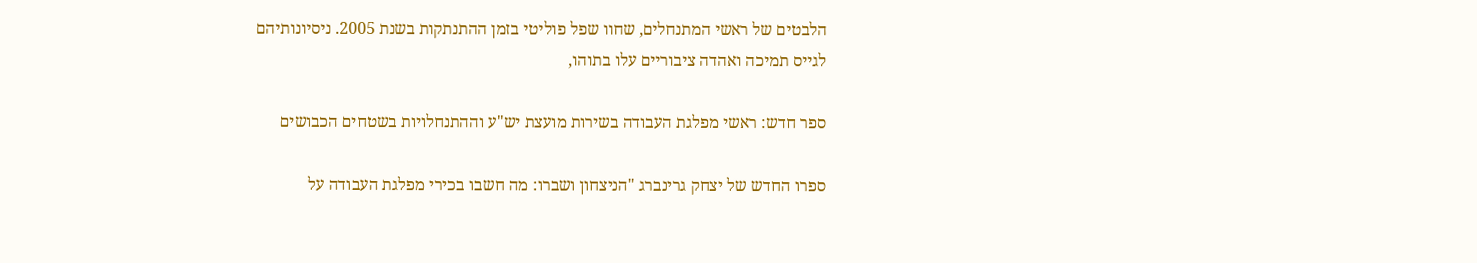הלבטים של ראשי המתנחלים, שחוו שפל פוליטי בזמן ההתנתקות בשנת 2005. ניסיונותיהם לגייס תמיכה ואהדה ציבוריים עלו בתוהו,

ספר חדש: ראשי מפלגת העבודה בשירות מועצת יש"ע וההתנחלויות בשטחים הכבושים

ספרו החדש של יצחק גרינברג "הניצחון ושברו: מה חשבו בכירי מפלגת העבודה על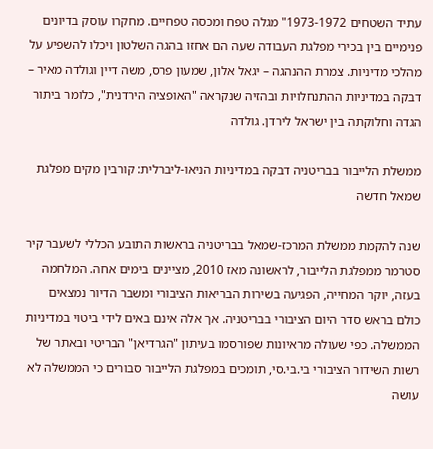עתיד השטחים 1973-1972" מגלה טפח ומכסה טפחיים. מחקרו עוסק בדיונים פנימיים בין בכירי מפלגת העבודה שעה הם אחזו בהגה השלטון ויכלו להשפיע על מהלכי מדיניות. צמרת ההנהגה – יגאל אלון, שמעון פרס, משה דיין וגולדה מאיר – דבקה במדיניות ההתנחלויות ובהזיה שנקראה "האופציה הירדנית", כלומר ביתור הגדה וחלוקתה בין ישראל לירדן. גולדה

ממשלת הלייבור בבריטניה דבקה במדיניות הניאו-ליברלית: קורבין מקים מפלגת שמאל חדשה

שנה להקמת ממשלת המרכז-שמאל בבריטניה בראשות התובע הכללי לשעבר קיר סטרמר ממפלגת הלייבור, לראשונה מאז 2010, מציינים בימים אחה. המלחמה בעזה, יוקר המחייה, הפגיעה בשירות הבריאות הציבורי ומשבר הדיור נמצאים כולם בראש סדר היום הציבורי בבריטניה. אך אלה אינם באים לידי ביטוי במדיניות הממשלה. כפי שעולה מראיונות שפורסמו בעיתון "הגרדיאן" הבריטי ובאתר של רשות השידור הציבורי בי.בי.סי, תומכים במפלגת הלייבור סבורים כי הממשלה לא עושה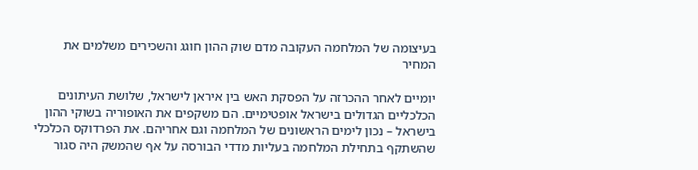בעיצומה של המלחמה העקובה מדם שוק ההון חוגג והשכירים משלמים את המחיר

יומיים לאחר ההכרזה על הפסקת האש בין איראן לישראל, שלושת העיתונים הכלכליים הגדולים בישראל אופטימיים. הם משקפים את האופוריה בשוקי ההון בישראל – נכון לימים הראשונים של המלחמה וגם אחריהם. את הפרדוקס הכלכלי שהשתקף בתחילת המלחמה בעליות מדדי הבורסה על אף שהמשק היה סגור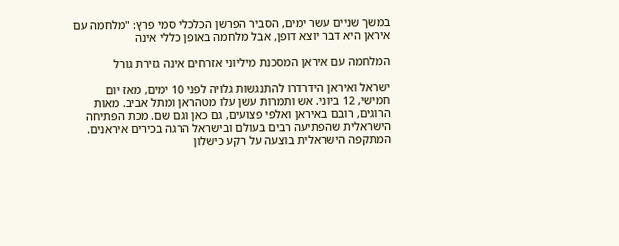במשך שניים עשר ימים, הסביר הפרשן הכלכלי סמי פרץ: "מלחמה עם איראן היא דבר יוצא דופן, אבל מלחמה באופן כללי אינה

המלחמה עם איראן המסכנת מיליוני אזרחים אינה גזירת גורל

ישראל ואיראן הידרדרו להתנגשות גלויה לפני 10 ימים, מאז יום חמישי, 12 ביוני. אש ותמרות עשן עלו מטהראן ומתל אביב. מאות הרוגים, רובם באיראן ואלפי פצועים, גם כאן וגם שם. מכת הפתיחה הישראלית שהפתיעה רבים בעולם ובישראל הרגה בכירים איראנים. המתקפה הישראלית בוצעה על רקע כישלון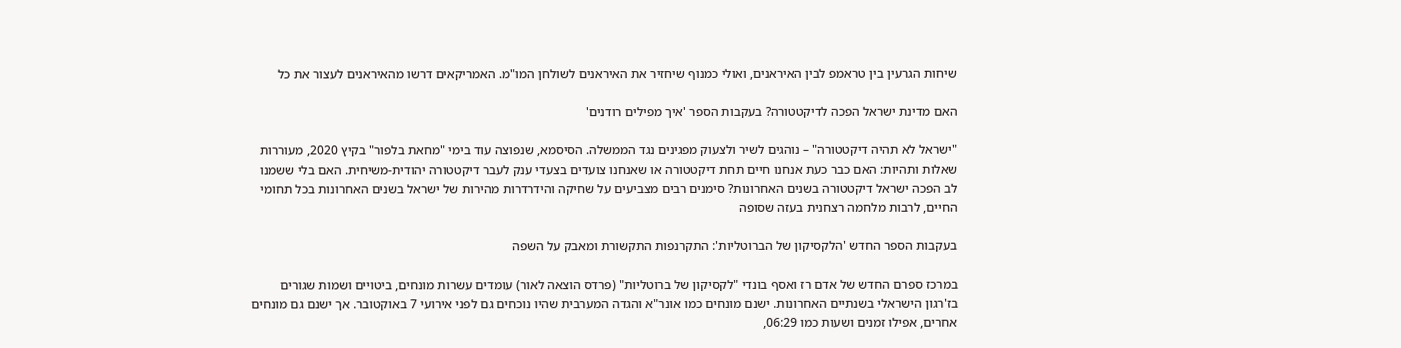שיחות הגרעין בין טראמפ לבין האיראנים, ואולי כמנוף שיחזיר את האיראנים לשולחן המו"מ. האמריקאים דרשו מהאיראנים לעצור את כל

האם מדינת ישראל הפכה לדיקטטורה? בעקבות הספר 'איך מפילים רודנים'

"ישראל לא תהיה דיקטטורה" – נוהגים לשיר ולצעוק מפגינים נגד הממשלה. הסיסמא, שנפוצה עוד בימי "מחאת בלפור" בקיץ 2020, מעוררות שאלות ותהיות: האם כבר כעת אנחנו חיים תחת דיקטטורה או שאנחנו צועדים בצעדי ענק לעבר דיקטטורה יהודית-משיחית. האם בלי ששמנו לב הפכה ישראל דיקטטורה בשנים האחרונות? סימנים רבים מצביעים על שחיקה והידרדרות מהירות של ישראל בשנים האחרונות בכל תחומי החיים, לרבות מלחמה רצחנית בעזה שסופה

בעקבות הספר החדש 'הלקסיקון של הברוטליות': התקרנפות התקשורת ומאבק על השפה

במרכז ספרם החדש של אדם רז ואסף בונדי "לקסיקון של ברוטליות" (פרדס הוצאה לאור) עומדים עשרות מונחים, ביטויים ושמות שגורים בז'רגון הישראלי בשנתיים האחרונות. ישנם מונחים כמו אונר"א והגדה המערבית שהיו נוכחים גם לפני אירועי 7 באוקטובר. אך ישנם גם מונחים אחרים, אפילו זמנים ושעות כמו 06:29,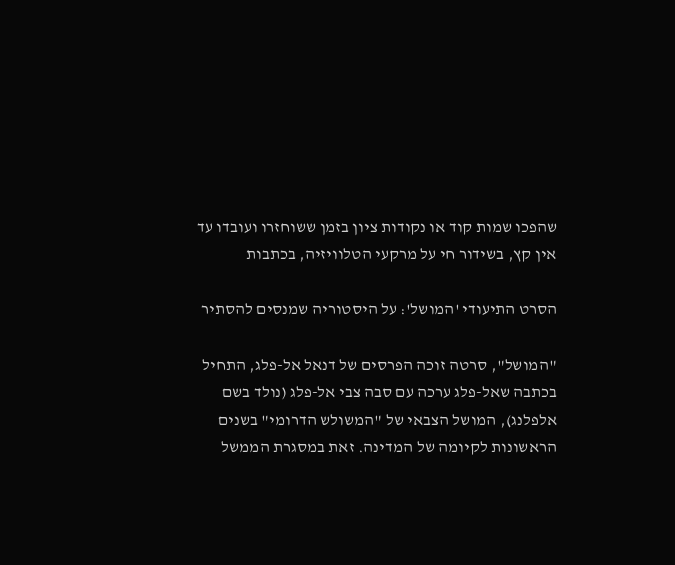שהפכו שמות קוד או נקודות ציון בזמן ששוחזרו ועובדו עד אין קץ, בשידור חי על מרקעי הטלוויזיה, בכתבות

הסרט התיעודי 'המושל': על היסטוריה שמנסים להסתיר

"המושל", סרטה זוכה הפרסים של דנאל אל-פלג, התחיל בכתבה שאל-פלג ערכה עם סבה צבי אל-פלג (נולד בשם אלפלנג), המושל הצבאי של "המשולש הדרומי" בשנים הראשונות לקיומה של המדינה. זאת במסגרת הממשל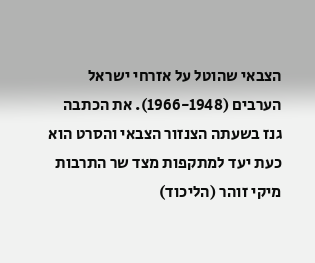הצבאי שהוטל על אזרחי ישראל הערבים (1966-1948). את הכתבה גנז בשעתה הצנזור הצבאי והסרט הוא כעת יעד למתקפות מצד שר התרבות מיקי זוהר (הליכוד)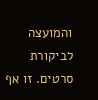והמועצה לביקורת סרטים. זו אף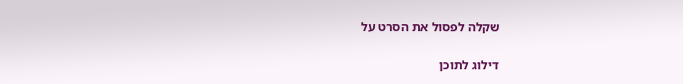שקלה לפסול את הסרט על

דילוג לתוכן